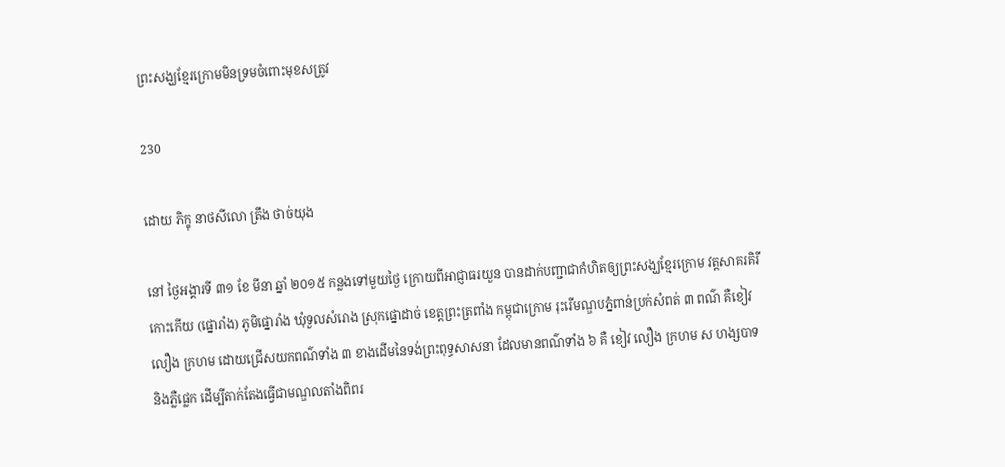ព្រះសង្ឃខ្មែរក្រោមមិនទ្រមចំពោះមុខសត្រូវ

230

ដោយ ភិក្ខុ នាថសីលោ ត្រឹង ថាច់យុង

នៅ ថ្ងៃអង្គារទី ៣១ ខែ មីនា ឆ្នាំ ២០១៥ កន្លងទៅមួយថ្ងៃ ក្រោយពីអាជ្ញាធរយួន បានដាក់បញ្ជាជាកំហិតឲ្យព្រះសង្ឃខ្មែរក្រោម វត្តសាគរគិរីកោះកើយ (ផ្នោរាំង) ភូមិផ្នោរាំង ឃុំទួលសំរោង ស្រុកផ្នោដាច់ ខេត្តព្រះត្រពាំង កម្ពុជាក្រោម រុះរើមណ្ឌបភ្នំពាន់ប្រក់សំពត់ ៣ ពណ៌ គឺខៀវ លឿង ក្រហម ដោយជ្រើសយកពណ៌ទាំង ៣ ខាងដើមនៃទង់ព្រះពុទ្ធសាសនា ដែលមានពណ៌ទាំង ៦ គឺ ខៀវ លឿង ក្រហម ស ហង្សបាទ និងភ្លឺផ្លេក ដើម្បីតាក់តែងធ្វើជាមណ្ឌលតាំងពិពរ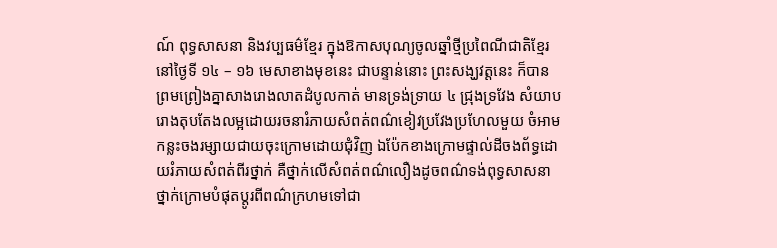ណ៍ ពុទ្ធសាសនា និងវប្បធម៌ខ្មែរ ក្នុងឱកាសបុណ្យចូលឆ្នាំថ្មីប្រពៃណីជាតិខ្មែរ នៅថ្ងៃទី ១៤ – ១៦ មេសាខាងមុខនេះ ជាបន្ទាន់នោះ ព្រះសង្ឃវត្តនេះ ក៏បានព្រមព្រៀងគ្នាសាងរោងលាតដំបូលកាត់ មានទ្រង់ទ្រាយ ៤ ជ្រុងទ្រវែង សំយាបរោងតុបតែងលម្អដោយរចនារំភាយសំពត់ពណ៌ខៀវប្រវែងប្រហែលមួយ ចំអាមកន្លះចងរម្សាយជាយចុះក្រោមដោយជុំវិញ ឯប៉ែកខាងក្រោមផ្ទាល់ដីចងព័ទ្ធដោយរំភាយសំពត់ពីរថ្នាក់ គឺថ្នាក់លើសំពត់ពណ៌លឿងដូចពណ៌ទង់ពុទ្ធសាសនា ថ្នាក់ក្រោមបំផុតប្តូរពីពណ៌ក្រហមទៅជា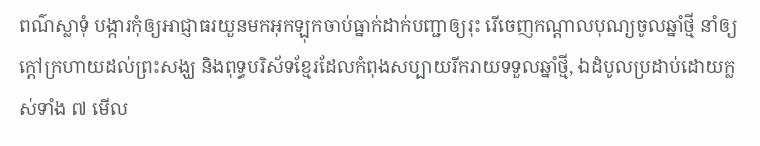ពណ៌ស្លាទុំ បង្ការកុំឲ្យអាជ្ញាធរយួនមកអុកឡុកចាប់ធ្នាក់ដាក់បញ្ជាឲ្យរុះ រើចេញកណ្តាលបុណ្យចូលឆ្នាំថ្មី នាំឲ្យក្តៅក្រហាយដល់ព្រះសង្ឃ និងពុទ្ធបរិស័ទខ្មែរដែលកំពុងសប្បាយរីករាយទទួលឆ្នាំថ្មី, ឯដំបូលប្រដាប់ដោយក្លស់ទាំង ៧ មើល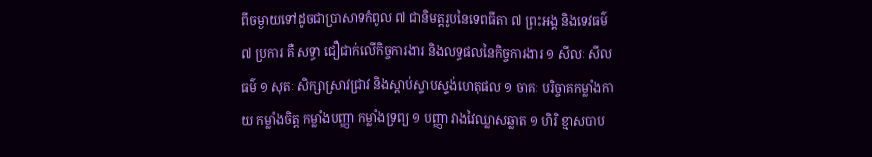ពីចម្ងាយទៅដូចជាប្រាសាទកំពូល ៧ ជានិមត្តរូបនៃទេពធីតា ៧ ព្រះអង្គ និងទេវធម៌ ៧ ប្រការ គឺ សទ្ធា ជឿជាក់លើកិច្ចការងារ និងលទ្ធផលនៃកិច្ចការងារ ១ សីលៈ សីលធម៌ ១ សុតៈ សិក្សាស្រាវជ្រាវ និងស្តាប់ស្ទាបស្ទង់ហេតុផល ១ ចាគៈ បរិច្ចាគកម្លាំងកាយ កម្លាំងចិត្ត កម្លាំងបញ្ញា កម្លាំងទ្រព្យ ១ បញ្ញា វាងវៃឈ្លាសឆ្លាត ១ ហិរិ ខ្មាសបាប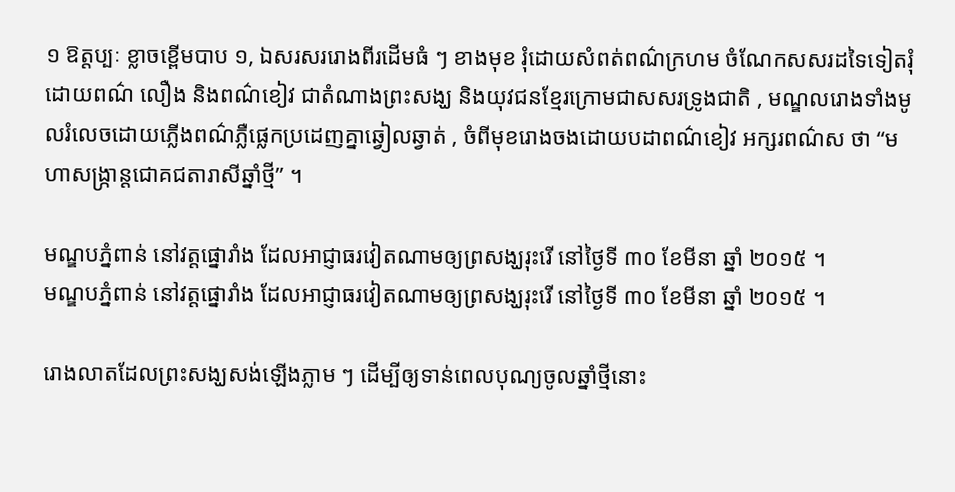១ ឱត្តប្បៈ ខ្លាចខ្ពើមបាប ១, ឯសរសររោងពីរដើមធំ ៗ ខាងមុខ រុំដោយសំពត់ពណ៌ក្រហម ចំណែកសសរដទៃទៀតរុំដោយពណ៌ លឿង និងពណ៌ខៀវ ជាតំណាងព្រះសង្ឃ និងយុវជនខ្មែរក្រោមជាសសរទ្រូងជាតិ , មណ្ឌលរោងទាំងមូលរំលេចដោយភ្លើងពណ៌ភ្លឺផ្លេកប្រដេញគ្នាឆ្វៀលឆ្វាត់ , ចំពីមុខរោងចងដោយបដាពណ៌ខៀវ អក្សរពណ៌ស ថា “មហាសង្ក្រាន្តជោគជតារាសីឆ្នាំថ្មី” ។

មណ្ឌបភ្នំពាន់ នៅវត្តផ្នោរាំង ដែលអាជ្ញាធរវៀតណាមឲ្យព្រសង្ឃរុះរើ នៅថ្ងៃទី ៣០ ខែមីនា ឆ្នាំ ២០១៥ ។
មណ្ឌបភ្នំពាន់ នៅវត្តផ្នោរាំង ដែលអាជ្ញាធរវៀតណាមឲ្យព្រសង្ឃរុះរើ នៅថ្ងៃទី ៣០ ខែមីនា ឆ្នាំ ២០១៥ ។

រោងលាតដែលព្រះសង្ឃសង់ឡើងភ្លាម ៗ ដើម្បីឲ្យទាន់ពេលបុណ្យចូលឆ្នាំថ្មីនោះ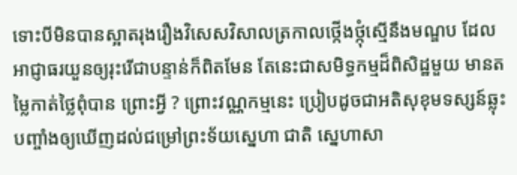ទោះបីមិនបានស្អាតរុងរឿងវិសេសវិសាលត្រកាលថ្កើងថ្កុំស្មើនឹងមណ្ឌប ដែលអាជ្ញាធរយួនឲ្យរុះរើជាបន្ទាន់ក៏ពិតមែន តែនេះជាសមិទ្ធកម្មដ៏ពិសិដ្ឋមួយ មានតម្លៃកាត់ថ្លៃពុំបាន ព្រោះអ្វី ? ព្រោះវណ្ណកម្មនេះ ប្រៀបដូចជាអតិសុខុមទស្សន៍ឆ្លុះបញ្ចាំងឲ្យឃើញដល់ជម្រៅព្រះទ័យស្នេហា ជាតិ ស្នេហាសា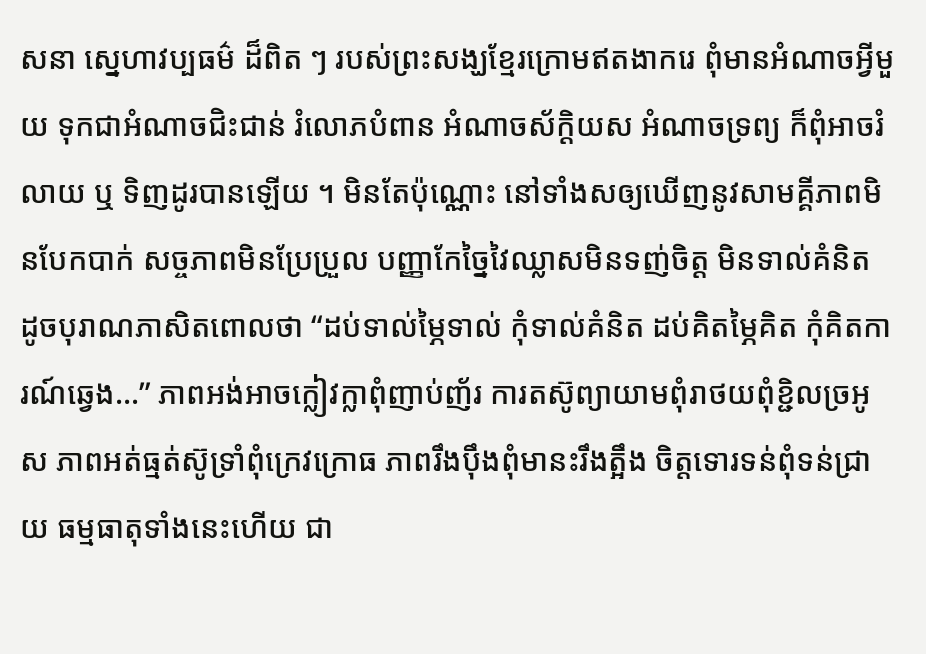សនា ស្នេហាវប្បធម៌ ដ៏ពិត ៗ របស់ព្រះសង្ឃខ្មែរក្រោមឥតងាករេ ពុំមានអំណាចអ្វីមួយ ទុកជាអំណាចជិះជាន់ រំលោភបំពាន អំណាចស័ក្តិយស អំណាចទ្រព្យ ក៏ពុំអាចរំលាយ ឬ ទិញដូរបានឡើយ ។ មិនតែប៉ុណ្ណោះ នៅទាំងសឲ្យឃើញនូវសាមគ្គីភាពមិនបែកបាក់ សច្ចភាពមិនប្រែប្រួល បញ្ញាកែច្នៃវៃឈ្លាសមិនទញ់ចិត្ត មិនទាល់គំនិត ដូចបុរាណភាសិតពោលថា “ដប់ទាល់ម្ភៃទាល់ កុំទាល់គំនិត ដប់គិតម្ភៃគិត កុំគិតការណ៍ឆ្វេង…” ភាពអង់អាចក្លៀវក្លាពុំញាប់ញ័រ ការតស៊ូព្យាយាមពុំរាថយពុំខ្ជិលច្រអូស ភាពអត់ធ្មត់ស៊ូទ្រាំពុំក្រេវក្រោធ ភាពរឹងប៉ឹងពុំមានះរឹងត្អឹង ចិត្តទោរទន់ពុំទន់ជ្រាយ ធម្មធាតុទាំងនេះហើយ ជា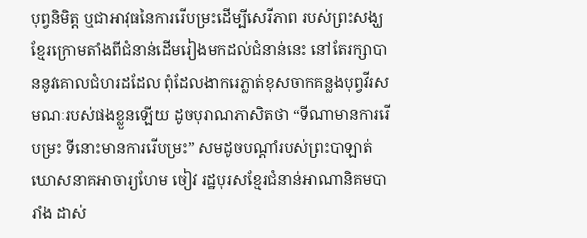បុព្វនិមិត្ត ឬជាអាវុធនៃការរើបម្រះដើម្បីសេរីភាព របស់ព្រះសង្ឃខ្មែរក្រោមតាំងពីជំនាន់ដើមរៀងមកដល់ជំនាន់នេះ នៅតែរក្សាបាននូវគោលជំហរដដែល ពុំដែលងាករេភ្លាត់ខុសចាកគន្លងបុព្វវីរសមណៈរបស់ផងខ្លួនឡើយ ដូចបុរាណភាសិតថា “ទីណាមានការរើបម្រះ ទីនោះមានការរើបម្រះ” សមដូចបណ្តាំរបស់ព្រះបាឡាត់ឃោសនាគអាចារ្យហែម ចៀវ រដ្ឋបុរសខ្មែរជំនាន់អាណានិគមបារាំង ដាស់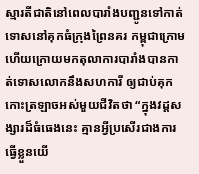ស្មារតីជាតិនៅពេលបារាំងបញ្ជូនទៅកាត់ទោសនៅគុកធំក្រុងព្រៃនគរ កម្ពុជាក្រោម ហើយក្រោយមកតុលាការបារាំងបានកាត់ទោសលោកនឹងសហការី ឲ្យជាប់គុកកោះត្រឡាចអស់មួយជីវិតថា “ក្នុងវដ្តសង្សារដ៏ធំធេងនេះ គ្មានអ្វីប្រសើរជាងការធ្វើខ្លួនយើ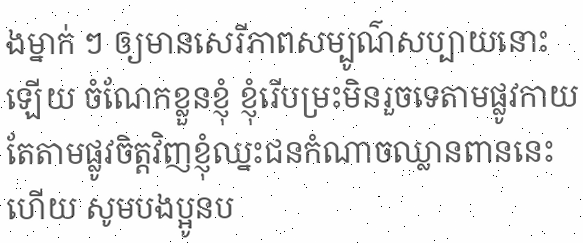ងម្នាក់ ៗ ឲ្យមានសេរីភាពសម្បូណ៌សប្បាយនោះឡើយ ចំណែកខ្លួនខ្ញុំ ខ្ញុំរើបម្រះមិនរួចទេតាមផ្លូវកាយ តែតាមផ្លូវចិត្តវិញខ្ញុំឈ្នះជនកំណាចឈ្លានពាននេះហើយ សូមបងប្អូនប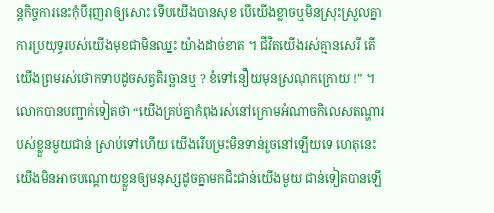ន្តកិច្ចការនេះកុំបីរុញរាឲ្យសោះ ទើបយើងបានសុខ បើយើងខ្លាចឬមិនស្រុះស្រួលគ្នាការប្រយុទ្ធរបស់យើងមុខជាមិនឈ្នះ យ៉ាងដាច់ខាត ។ ជីវិតយើងរស់គ្មានសេរី តើយើងព្រមរស់ថោកទាបដូចសត្វតិរច្ឆានឬ ? ខំទៅនឿយមុនស្រណុកក្រោយ !” ។ លោកបានបញ្ជាក់ទៀតថា “យើងគ្រប់គ្នាកំពុងរស់នៅក្រោមអំណាចកិលេសតណ្ហារបស់ខ្លួនមួយជាន់ ស្រាប់ទៅហើយ យើងរើបម្រះមិនទាន់រួចនៅឡើយទេ ហេតុនេះយើងមិនអាចបណ្តោយខ្លួនឲ្យមនុស្សដូចគ្នាមកជិះជាន់យើងមួយ ជាន់ទៀតបានឡើ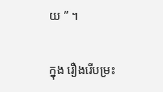យ ” ។

ក្នុង រឿងរើបម្រះ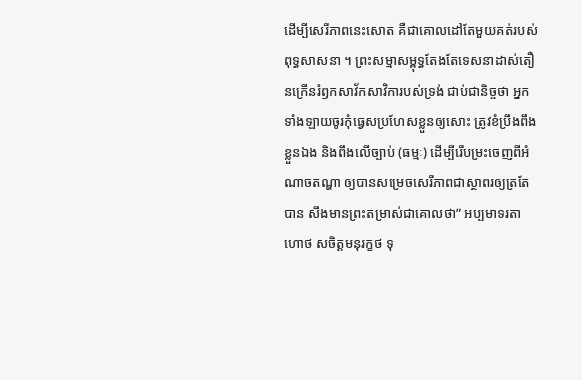ដើម្បីសេរីភាពនេះសោត គឺជាគោលដៅតែមួយគត់របស់ពុទ្ធសាសនា ។ ព្រះសម្មាសម្ពុទ្ធតែងតែទេសនាដាស់តឿនក្រើនរំឭកសាវ័កសាវិការបស់ទ្រង់ ជាប់ជានិច្ចថា អ្នកទាំងឡាយចូរកុំធ្វេសប្រហែសខ្លួនឲ្យសោះ ត្រូវខំប្រឹងពឹងខ្លួនឯង និងពឹងលើច្បាប់ (ធម្មៈ) ដើម្បីរើបម្រះចេញពីអំណាចតណ្ហា ឲ្យបានសម្រេចសេរីភាពជាស្ថាពរឲ្យត្រតែបាន សឹងមានព្រះតម្រាស់ជាគោលថា” អប្បមាទរតា ហោថ សចិត្តមនុរក្ខថ ទុ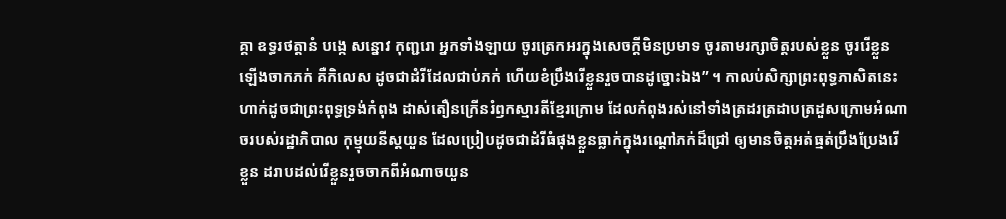គ្គា ឧទ្ធរថត្តានំ បង្កេ សន្នោវ កុញ្ជរោ អ្នកទាំងឡាយ ចូរត្រេកអរក្នុងសេចក្តីមិនប្រមាទ ចូរតាមរក្សាចិត្តរបស់ខ្លួន ចូររើខ្លួនឡើងចាកភក់ គឺកិលេស ដូចជាដំរីដែលជាប់ភក់ ហើយខំប្រឹងរើខ្លួនរួចបានដូច្នោះឯង” ។ កាលប់សិក្សាព្រះពុទ្ធភាសិតនេះហាក់ដូចជាព្រះពុទ្ធទ្រង់កំពុង ដាស់តឿនក្រើនរំឭកស្មារតីខ្មែរក្រោម ដែលកំពុងរស់នៅទាំងត្រដរត្រដាបត្រដួសក្រោមអំណាចរបស់រដ្ឋាភិបាល កុម្មុយនីស្តយួន ដែលប្រៀបដូចជាដំរីធំផុងខ្លួនធ្លាក់ក្នុងរណ្តៅភក់ដ៏ជ្រៅ ឲ្យមានចិត្តអត់ធ្មត់ប្រឹងប្រែងរើខ្លួន ដរាបដល់រើខ្លួនរួចចាកពីអំណាចយួន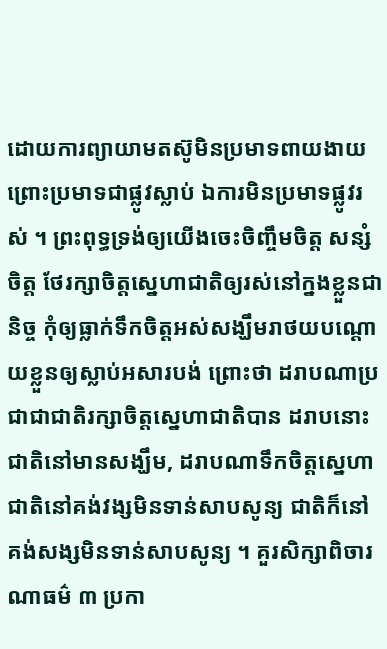ដោយការព្យាយាមតស៊ូមិនប្រមាទពាយងាយ ព្រោះប្រមាទជាផ្លូវស្លាប់ ឯការមិនប្រមាទផ្លូវរស់ ។ ព្រះពុទ្ធទ្រង់ឲ្យយើងចេះចិញ្ចឹមចិត្ត សន្សំចិត្ត ថែរក្សាចិត្តស្នេហាជាតិឲ្យរស់នៅក្នងខ្លួនជានិច្ច កុំឲ្យធ្លាក់ទឹកចិត្តអស់សង្ឃឹមរាថយបណ្តោយខ្លួនឲ្យស្លាប់អសារបង់ ព្រោះថា ដរាបណាប្រជាជាជាតិរក្សាចិត្តស្នេហាជាតិបាន ដរាបនោះជាតិនៅមានសង្ឃឹម, ដរាបណាទឹកចិត្តស្នេហាជាតិនៅគង់វង្សមិនទាន់សាបសូន្យ ជាតិក៏នៅគង់សង្សមិនទាន់សាបសូន្យ ។ គួរសិក្សាពិចារណាធម៌ ៣ ប្រកា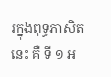រក្នុងពុទ្ធភាសិតនេះ គឺ ទី ១ អ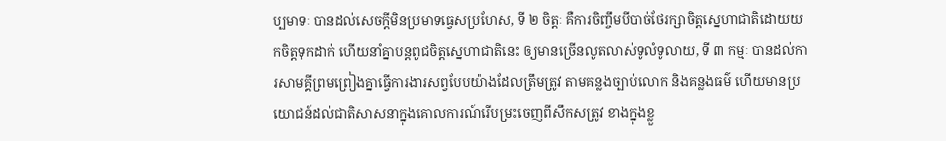ប្បមាទៈ បានដល់សេចក្តីមិនប្រមាទធ្វេសប្រហែស, ទី ២ ចិត្តៈ គឺការចិញ្ចឹមបីបាច់ថែរក្សាចិត្តស្នេហាជាតិដោយយកចិត្តទុកដាក់ ហើយនាំគ្នាបន្តពូជចិត្តស្នេហាជាតិនេះ ឲ្យមានច្រើនលូតលាស់ទូលំទូលាយ, ទី ៣ កម្មៈ បានដល់ការសាមគ្គីព្រមព្រៀងគ្នាធ្វើការងារសព្វបែបយ៉ាងដែលត្រឹមត្រូវ តាមគន្លងច្បាប់លោក និងគន្លងធម៌ ហើយមានប្រយោជន៍ដល់ជាតិសាសនាក្នុងគោលការណ៍រើបម្រះចេញពីសឹកសត្រូវ ខាងក្នុងខ្លួ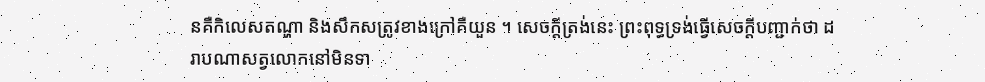នគឺកិលេសតណ្ហា និងសឹកសត្រូវខាងក្រៅគឺយួន ។ សេចក្តីត្រង់នេះ ព្រះពុទ្ធទ្រង់ធ្វើសេចក្តីបញ្ជាក់ថា ដរាបណាសត្វលោកនៅមិនទា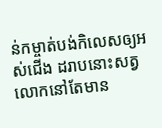ន់កម្ចាត់បង់កិលេសឲ្យអស់ជើង ដរាបនោះសត្វលោកនៅតែមាន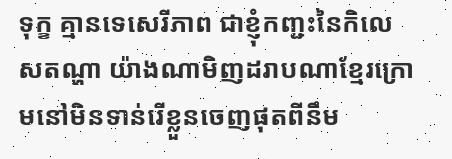ទុក្ខ គ្មានទេសេរីភាព ជាខ្ញុំកញ្ជះនៃកិលេសតណ្ហា យ៉ាងណាមិញដរាបណាខ្មែរក្រោមនៅមិនទាន់រើខ្លួនចេញផុតពីនឹម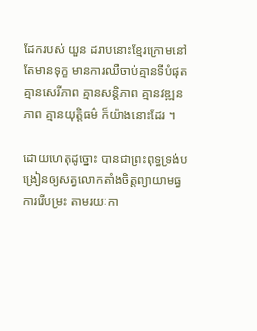ដែករបស់ យួន ដរាបនោះខ្មែរក្រោមនៅតែមានទុក្ខ មានការឈឺចាប់គ្មានទីបំផុត គ្មានសេរីភាព គ្មានសន្តិភាព គ្មានវឌ្ឍនភាព គ្មានយុត្តិធម៌ ក៏យ៉ាងនោះដែរ ។

ដោយហេតុដូច្នោះ បានជាព្រះពុទ្ធទ្រង់បង្រៀនឲ្យសត្វលោកតាំងចិត្តព្យាយាមធ្វ ការរើបម្រះ តាមរយៈកា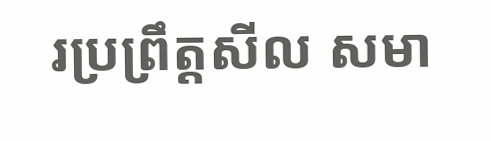រប្រព្រឹត្តសីល សមា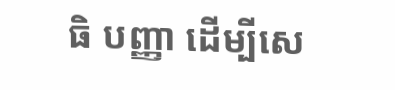ធិ បញ្ញា ដើម្បីសេ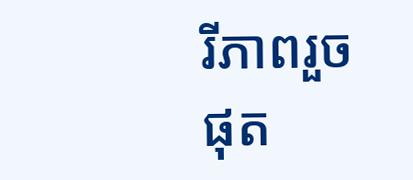រីភាពរួចផុត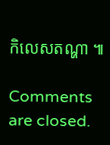កិលេសតណ្ហា ៕

Comments are closed.